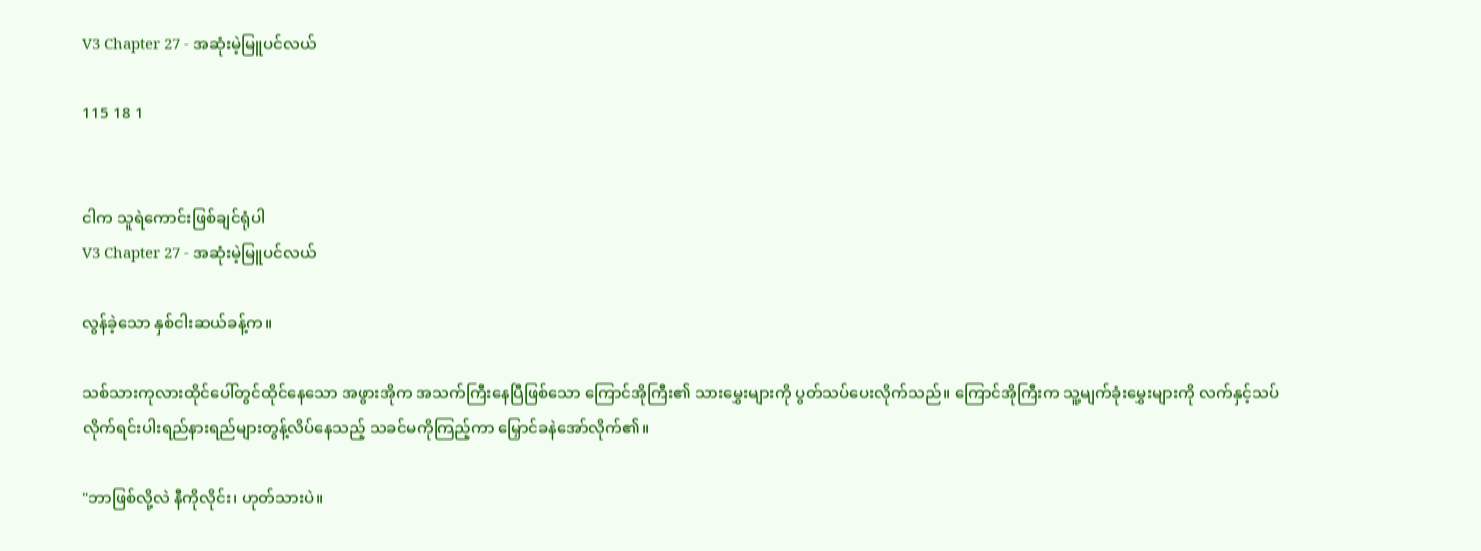V3 Chapter 27 - အဆုံးမဲ့မြူပင်လယ်

115 18 1


ငါက သူရဲကောင်းဖြစ်ချင်ရုံပါ
V3 Chapter 27 - အဆုံးမဲ့မြူပင်လယ်

လွန်ခဲ့သော နှစ်ငါးဆယ်ခန့်က။

သစ်သားကုလားထိုင်ပေါ်တွင်ထိုင်နေသော အဖွားအိုက အသက်ကြီးနေပြီဖြစ်သော ကြောင်အိုကြီး၏ သားမွှေးများကို ပွတ်သပ်ပေးလိုက်သည်။ ကြောင်အိုကြီးက သူ့မျက်ခုံးမွှေးများကို လက်နှင့်သပ်လိုက်ရင်းပါးရည်နားရည်များတွန့်လိပ်နေသည့် သခင်မကိုကြည့်ကာ မြှောင်ခနဲအော်လိုက်၏။

"ဘာဖြစ်လို့လဲ နီကိုလိုင်း၊ ဟုတ်သားပဲ။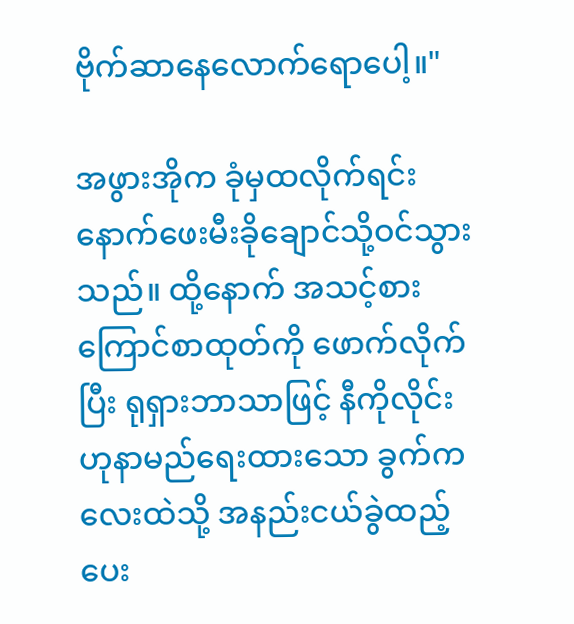ဗိုက်ဆာနေလောက်ရောပေါ့။"

အဖွားအိုက ခုံမှထလိုက်ရင်း နောက်ဖေးမီးခိုချောင်သို့ဝင်သွားသည်။ ထို့နောက် အသင့်စားကြောင်စာထုတ်ကို ဖောက်လိုက်ပြီး ရုရှားဘာသာဖြင့် နီကိုလိုင်းဟုနာမည်ရေးထားသော ခွက်ကလေးထဲသို့ အနည်းငယ်ခွဲထည့်ပေး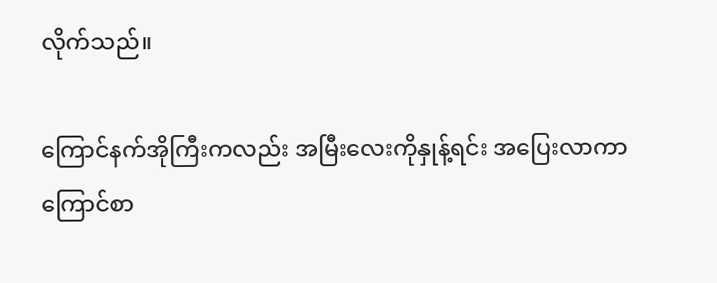လိုက်သည်။

ကြောင်နက်အိုကြီးကလည်း အမြီးလေးကိုနှုန့်ရင်း အပြေးလာကာ ကြောင်စာ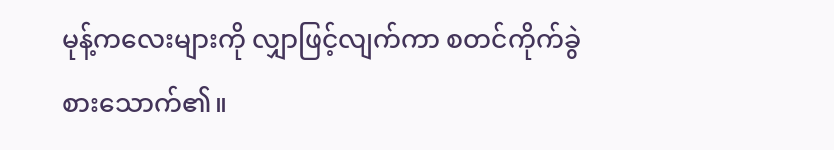မုန့်ကလေးများကို လျှာဖြင့်လျက်ကာ စတင်ကိုက်ခွဲစားသောက်၏။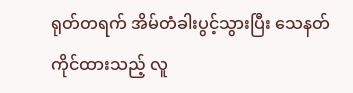ရုတ်တရက် အိမ်တံခါးပွင့်သွားပြီး သေနတ်ကိုင်ထားသည့် လူ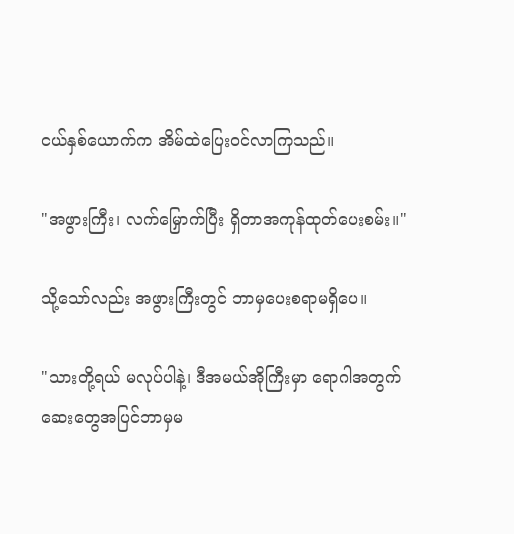ငယ်နှစ်ယောက်က အိမ်ထဲပြေးဝင်လာကြသည်။

"အဖွားကြီး၊ လက်မြှောက်ပြီး ရှိတာအကုန်ထုတ်ပေးစမ်း။"

သို့သော်လည်း အဖွားကြီးတွင် ဘာမှပေးစရာမရှိပေ။

"သားတို့ရယ် မလုပ်ပါနဲ့၊ ဒီအမယ်အိုကြီးမှာ ရောဂါအတွက် ဆေးတွေအပြင်ဘာမှမ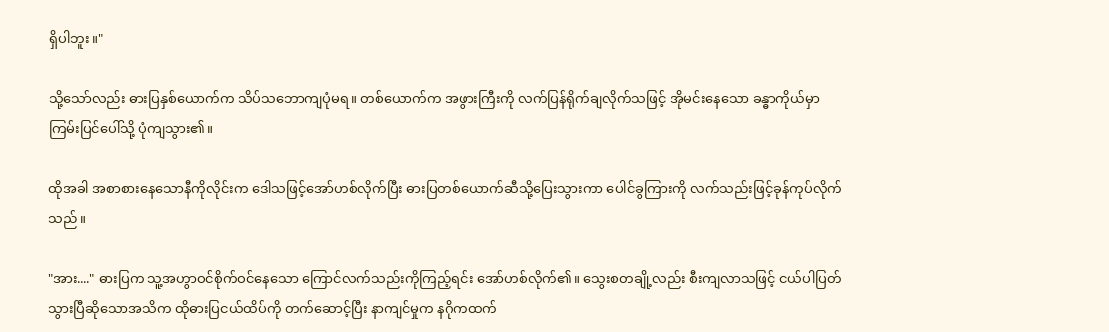ရှိပါဘူး။"

သို့သော်လည်း ဓားပြနှစ်ယောက်က သိပ်သဘောကျပုံမရ။ တစ်ယောက်က အဖွားကြီးကို လက်ပြန်ရိုက်ချလိုက်သဖြင့် အိုမင်းနေသော ခန္ဓာကိုယ်မှာ ကြမ်းပြင်ပေါ်သို့ ပုံကျသွား၏။

ထိုအခါ အစာစားနေသောနီကိုလိုင်းက ဒေါသဖြင့်အော်ဟစ်လိုက်ပြီး ဓားပြတစ်ယောက်ဆီသို့ပြေးသွားကာ ပေါင်ခွကြားကို လက်သည်းဖြင့်ခုန်ကုပ်လိုက်သည်။

"အား...." ဓားပြက သူ့အဟွာဝင်စိုက်ဝင်နေသော ကြောင်လက်သည်းကိုကြည့်ရင်း အော်ဟစ်လိုက်၏။ သွေးစတချို့လည်း စီးကျလာသဖြင့် ငယ်ပါပြတ်သွားပြီဆိုသောအသိက ထိုဓားပြငယ်ထိပ်ကို တက်ဆောင့်ပြီး နာကျင်မှုက နဂိုကထက်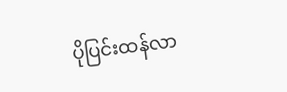ပိုပြင်းထန်လာ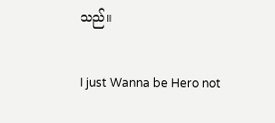သည်။

I just Wanna be Hero not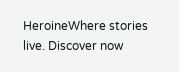HeroineWhere stories live. Discover now